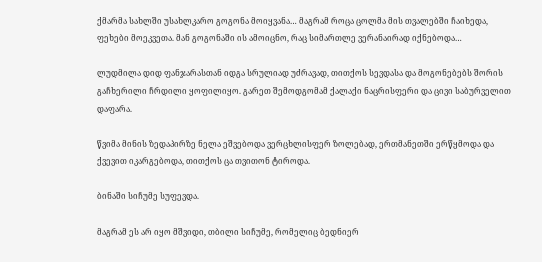ქმარმა სახლში უსახლკარო გოგონა მოიყვანა… მაგრამ როცა ცოლმა მის თვალებში ჩაიხედა, ფეხები მოეკვეთა. მან გოგონაში ის ამოიცნო, რაც სიმართლე ვერანაირად იქნებოდა…

ლუდმილა დიდ ფანჯარასთან იდგა სრულიად უძრავად, თითქოს სევდასა და მოგონებებს შორის გაჩხერილი ჩრდილი ყოფილიყო. გარეთ შემოდგომამ ქალაქი ნაცრისფერი და ცივი საბურველით დაფარა.

წვიმა მინის ზედაპირზე ნელა ეშვებოდა ვერცხლისფერ ზოლებად, ერთმანეთში ერწყმოდა და ქვევით იკარგებოდა, თითქოს ცა თვითონ ტიროდა.

ბინაში სიჩუმე სუფევდა.

მაგრამ ეს არ იყო მშვიდი, თბილი სიჩუმე, რომელიც ბედნიერ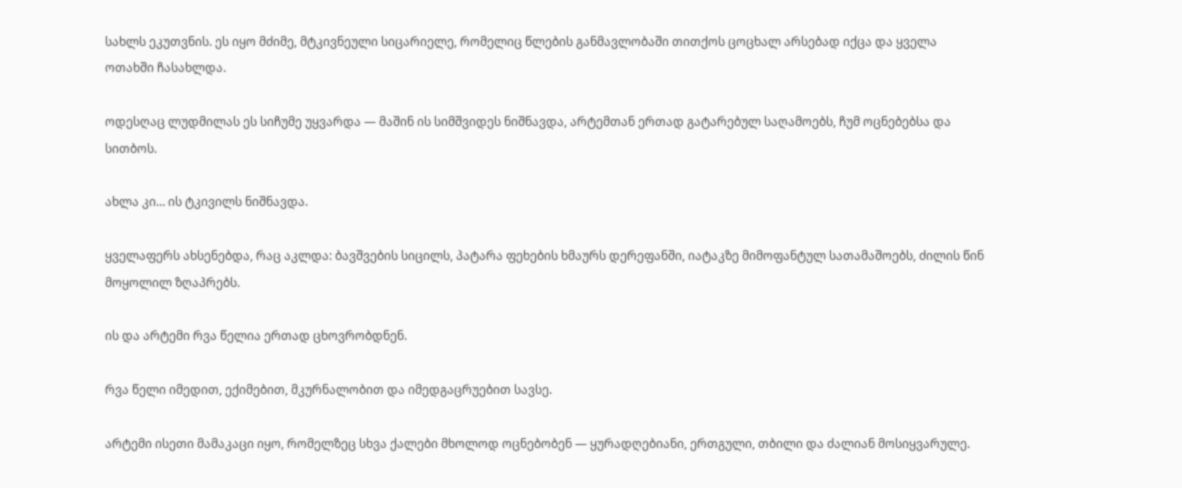სახლს ეკუთვნის. ეს იყო მძიმე, მტკივნეული სიცარიელე, რომელიც წლების განმავლობაში თითქოს ცოცხალ არსებად იქცა და ყველა ოთახში ჩასახლდა.

ოდესღაც ლუდმილას ეს სიჩუმე უყვარდა — მაშინ ის სიმშვიდეს ნიშნავდა, არტემთან ერთად გატარებულ საღამოებს, ჩუმ ოცნებებსა და სითბოს.

ახლა კი… ის ტკივილს ნიშნავდა.

ყველაფერს ახსენებდა, რაც აკლდა: ბავშვების სიცილს, პატარა ფეხების ხმაურს დერეფანში, იატაკზე მიმოფანტულ სათამაშოებს, ძილის წინ მოყოლილ ზღაპრებს.

ის და არტემი რვა წელია ერთად ცხოვრობდნენ.

რვა წელი იმედით, ექიმებით, მკურნალობით და იმედგაცრუებით სავსე.

არტემი ისეთი მამაკაცი იყო, რომელზეც სხვა ქალები მხოლოდ ოცნებობენ — ყურადღებიანი, ერთგული, თბილი და ძალიან მოსიყვარულე.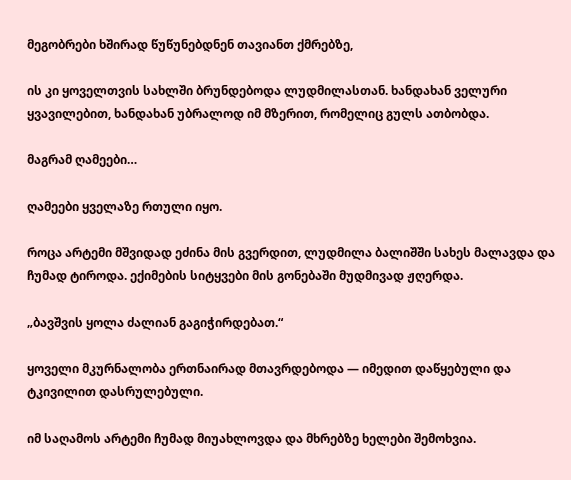მეგობრები ხშირად წუწუნებდნენ თავიანთ ქმრებზე,

ის კი ყოველთვის სახლში ბრუნდებოდა ლუდმილასთან. ხანდახან ველური ყვავილებით, ხანდახან უბრალოდ იმ მზერით, რომელიც გულს ათბობდა.

მაგრამ ღამეები…

ღამეები ყველაზე რთული იყო.

როცა არტემი მშვიდად ეძინა მის გვერდით, ლუდმილა ბალიშში სახეს მალავდა და ჩუმად ტიროდა. ექიმების სიტყვები მის გონებაში მუდმივად ჟღერდა.

„ბავშვის ყოლა ძალიან გაგიჭირდებათ.“

ყოველი მკურნალობა ერთნაირად მთავრდებოდა — იმედით დაწყებული და ტკივილით დასრულებული.

იმ საღამოს არტემი ჩუმად მიუახლოვდა და მხრებზე ხელები შემოხვია.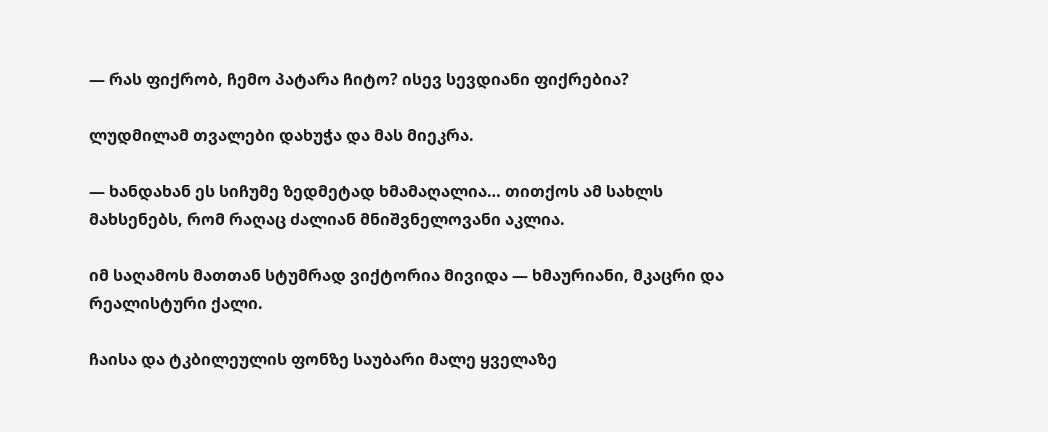— რას ფიქრობ, ჩემო პატარა ჩიტო? ისევ სევდიანი ფიქრებია?

ლუდმილამ თვალები დახუჭა და მას მიეკრა.

— ხანდახან ეს სიჩუმე ზედმეტად ხმამაღალია… თითქოს ამ სახლს მახსენებს, რომ რაღაც ძალიან მნიშვნელოვანი აკლია.

იმ საღამოს მათთან სტუმრად ვიქტორია მივიდა — ხმაურიანი, მკაცრი და რეალისტური ქალი.

ჩაისა და ტკბილეულის ფონზე საუბარი მალე ყველაზე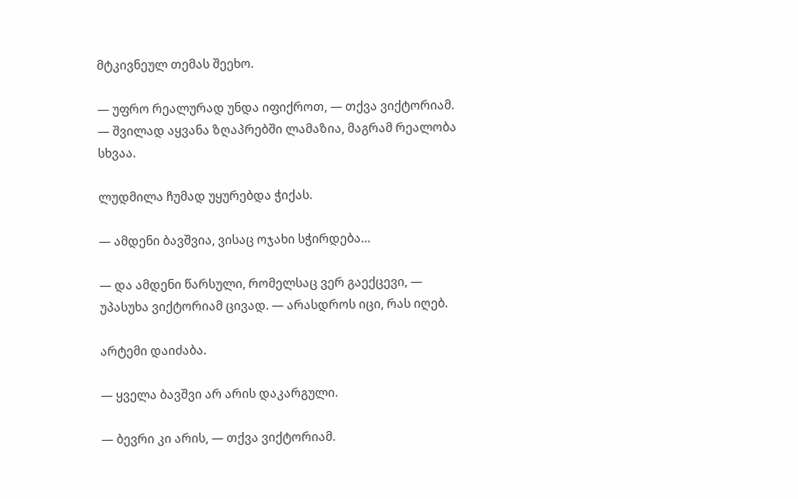მტკივნეულ თემას შეეხო.

— უფრო რეალურად უნდა იფიქროთ, — თქვა ვიქტორიამ. — შვილად აყვანა ზღაპრებში ლამაზია, მაგრამ რეალობა სხვაა.

ლუდმილა ჩუმად უყურებდა ჭიქას.

— ამდენი ბავშვია, ვისაც ოჯახი სჭირდება…

— და ამდენი წარსული, რომელსაც ვერ გაექცევი, — უპასუხა ვიქტორიამ ცივად. — არასდროს იცი, რას იღებ.

არტემი დაიძაბა.

— ყველა ბავშვი არ არის დაკარგული.

— ბევრი კი არის, — თქვა ვიქტორიამ.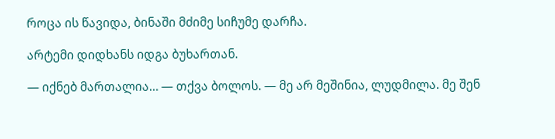როცა ის წავიდა, ბინაში მძიმე სიჩუმე დარჩა.

არტემი დიდხანს იდგა ბუხართან.

— იქნებ მართალია… — თქვა ბოლოს. — მე არ მეშინია, ლუდმილა. მე შენ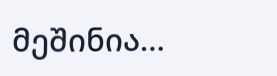მეშინია…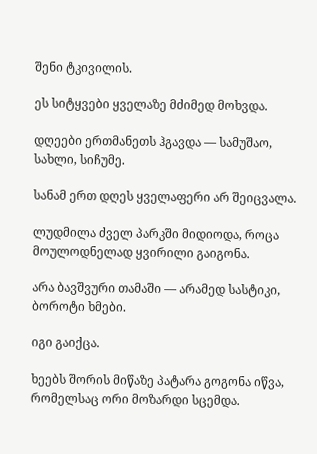შენი ტკივილის.

ეს სიტყვები ყველაზე მძიმედ მოხვდა.

დღეები ერთმანეთს ჰგავდა — სამუშაო, სახლი, სიჩუმე.

სანამ ერთ დღეს ყველაფერი არ შეიცვალა.

ლუდმილა ძველ პარკში მიდიოდა, როცა მოულოდნელად ყვირილი გაიგონა.

არა ბავშვური თამაში — არამედ სასტიკი, ბოროტი ხმები.

იგი გაიქცა.

ხეებს შორის მიწაზე პატარა გოგონა იწვა, რომელსაც ორი მოზარდი სცემდა.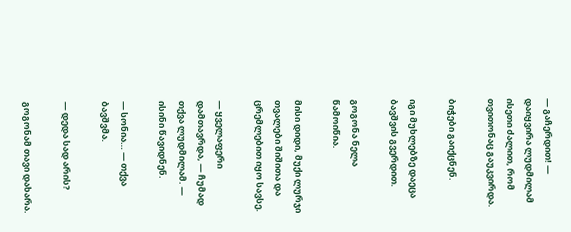— გაჩერდით! — დაიყვირა ლუდმილამ ისეთი ძალით, რომ თვითონაც გაუკვირდა.

ბიჭები გაიქცნენ.

იგი მუხლებზე დაეცა ბავშვის გვერდით.

გოგონა ნელა წამოიწია.

მისი დიდი, მუქი ლურჯი თვალები შიშითა და ცრემლებით იყო სავსე.

— ყველაფერი დამთავრდა, — ჩუმად თქვა ლუდმილამ. — ისინი წავიდნენ.

— სონია… — თქვა ბავშვმა.

— დედა სად არის?

გოგონამ თავი დახარა.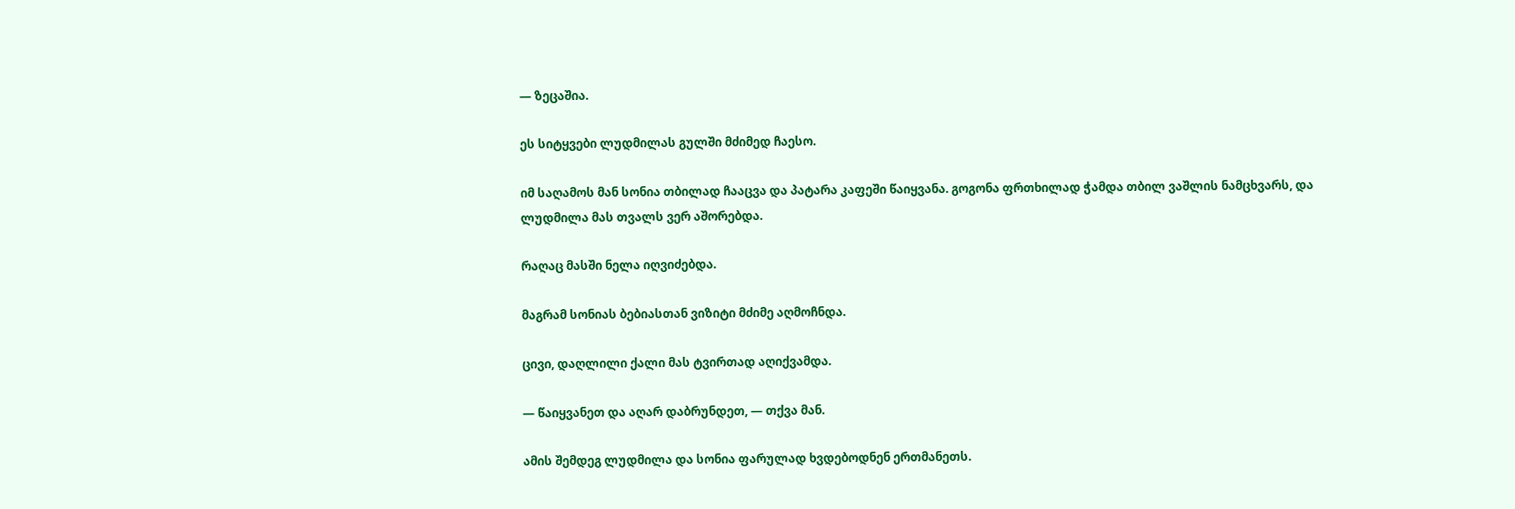— ზეცაშია.

ეს სიტყვები ლუდმილას გულში მძიმედ ჩაესო.

იმ საღამოს მან სონია თბილად ჩააცვა და პატარა კაფეში წაიყვანა. გოგონა ფრთხილად ჭამდა თბილ ვაშლის ნამცხვარს, და ლუდმილა მას თვალს ვერ აშორებდა.

რაღაც მასში ნელა იღვიძებდა.

მაგრამ სონიას ბებიასთან ვიზიტი მძიმე აღმოჩნდა.

ცივი, დაღლილი ქალი მას ტვირთად აღიქვამდა.

— წაიყვანეთ და აღარ დაბრუნდეთ, — თქვა მან.

ამის შემდეგ ლუდმილა და სონია ფარულად ხვდებოდნენ ერთმანეთს.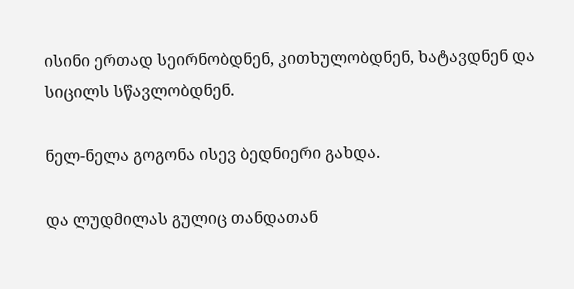ისინი ერთად სეირნობდნენ, კითხულობდნენ, ხატავდნენ და სიცილს სწავლობდნენ.

ნელ-ნელა გოგონა ისევ ბედნიერი გახდა.

და ლუდმილას გულიც თანდათან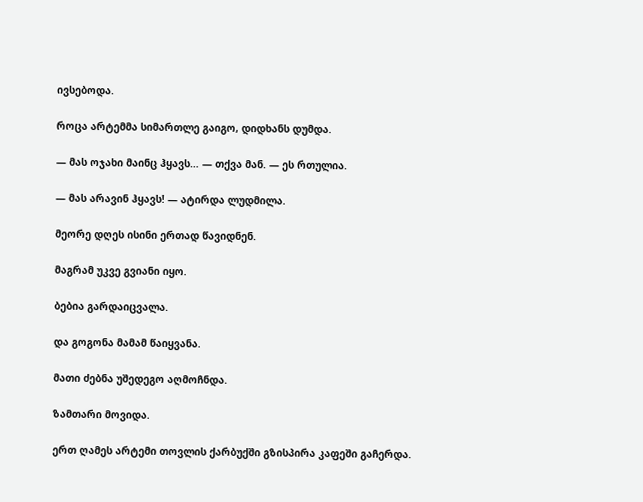ივსებოდა.

როცა არტემმა სიმართლე გაიგო, დიდხანს დუმდა.

— მას ოჯახი მაინც ჰყავს… — თქვა მან. — ეს რთულია.

— მას არავინ ჰყავს! — ატირდა ლუდმილა.

მეორე დღეს ისინი ერთად წავიდნენ.

მაგრამ უკვე გვიანი იყო.

ბებია გარდაიცვალა.

და გოგონა მამამ წაიყვანა.

მათი ძებნა უშედეგო აღმოჩნდა.

ზამთარი მოვიდა.

ერთ ღამეს არტემი თოვლის ქარბუქში გზისპირა კაფეში გაჩერდა.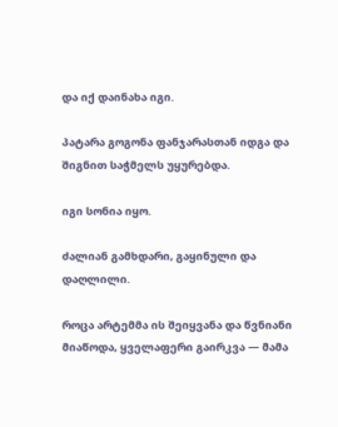და იქ დაინახა იგი.

პატარა გოგონა ფანჯარასთან იდგა და შიგნით საჭმელს უყურებდა.

იგი სონია იყო.

ძალიან გამხდარი, გაყინული და დაღლილი.

როცა არტემმა ის შეიყვანა და წვნიანი მიაწოდა, ყველაფერი გაირკვა — მამა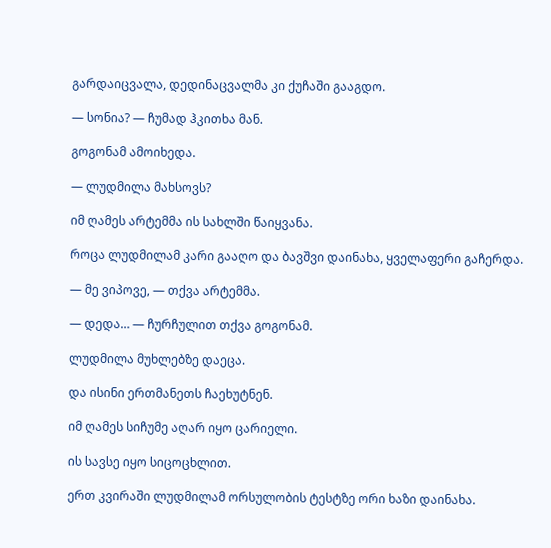გარდაიცვალა, დედინაცვალმა კი ქუჩაში გააგდო.

— სონია? — ჩუმად ჰკითხა მან.

გოგონამ ამოიხედა.

— ლუდმილა მახსოვს?

იმ ღამეს არტემმა ის სახლში წაიყვანა.

როცა ლუდმილამ კარი გააღო და ბავშვი დაინახა, ყველაფერი გაჩერდა.

— მე ვიპოვე, — თქვა არტემმა.

— დედა… — ჩურჩულით თქვა გოგონამ.

ლუდმილა მუხლებზე დაეცა.

და ისინი ერთმანეთს ჩაეხუტნენ.

იმ ღამეს სიჩუმე აღარ იყო ცარიელი.

ის სავსე იყო სიცოცხლით.

ერთ კვირაში ლუდმილამ ორსულობის ტესტზე ორი ხაზი დაინახა.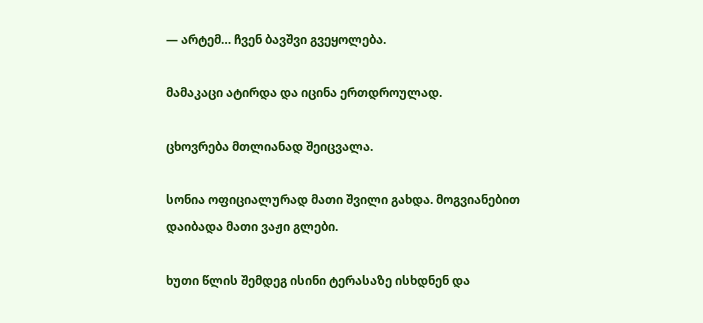— არტემ… ჩვენ ბავშვი გვეყოლება.

მამაკაცი ატირდა და იცინა ერთდროულად.

ცხოვრება მთლიანად შეიცვალა.

სონია ოფიციალურად მათი შვილი გახდა. მოგვიანებით დაიბადა მათი ვაჟი გლები.

ხუთი წლის შემდეგ ისინი ტერასაზე ისხდნენ და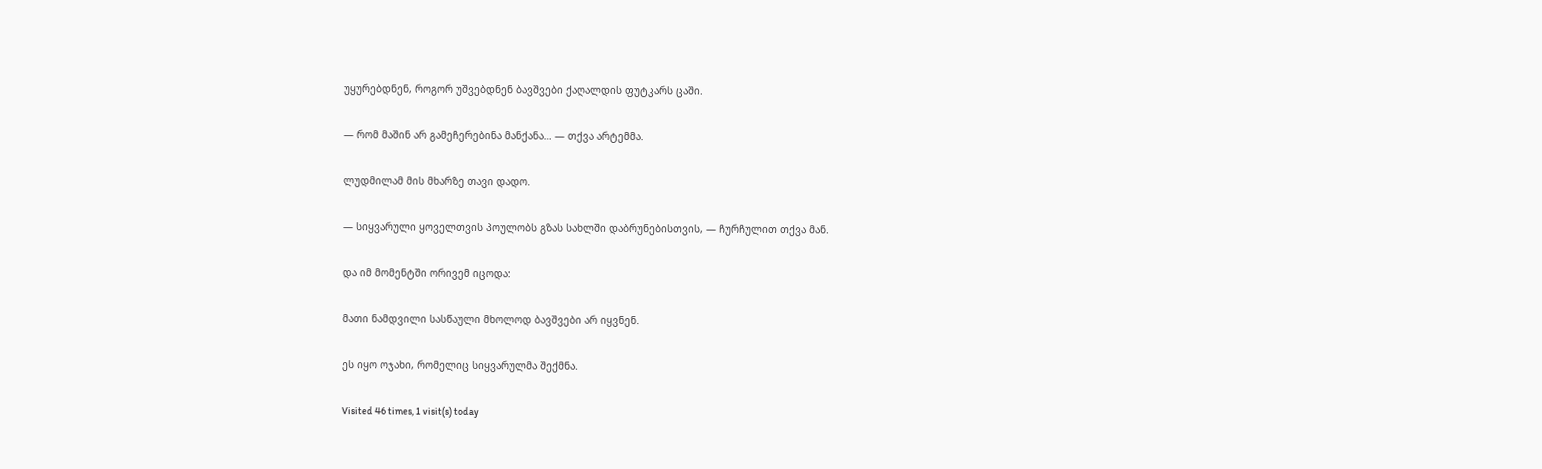უყურებდნენ, როგორ უშვებდნენ ბავშვები ქაღალდის ფუტკარს ცაში.

— რომ მაშინ არ გამეჩერებინა მანქანა… — თქვა არტემმა.

ლუდმილამ მის მხარზე თავი დადო.

— სიყვარული ყოველთვის პოულობს გზას სახლში დაბრუნებისთვის, — ჩურჩულით თქვა მან.

და იმ მომენტში ორივემ იცოდა:

მათი ნამდვილი სასწაული მხოლოდ ბავშვები არ იყვნენ.

ეს იყო ოჯახი, რომელიც სიყვარულმა შექმნა.

Visited 46 times, 1 visit(s) today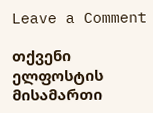Leave a Comment

თქვენი ელფოსტის მისამართი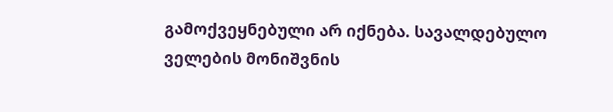გამოქვეყნებული არ იქნება. სავალდებულო ველების მონიშვნის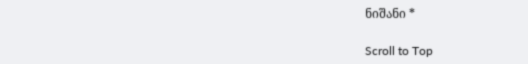ნიშანი *

Scroll to Top